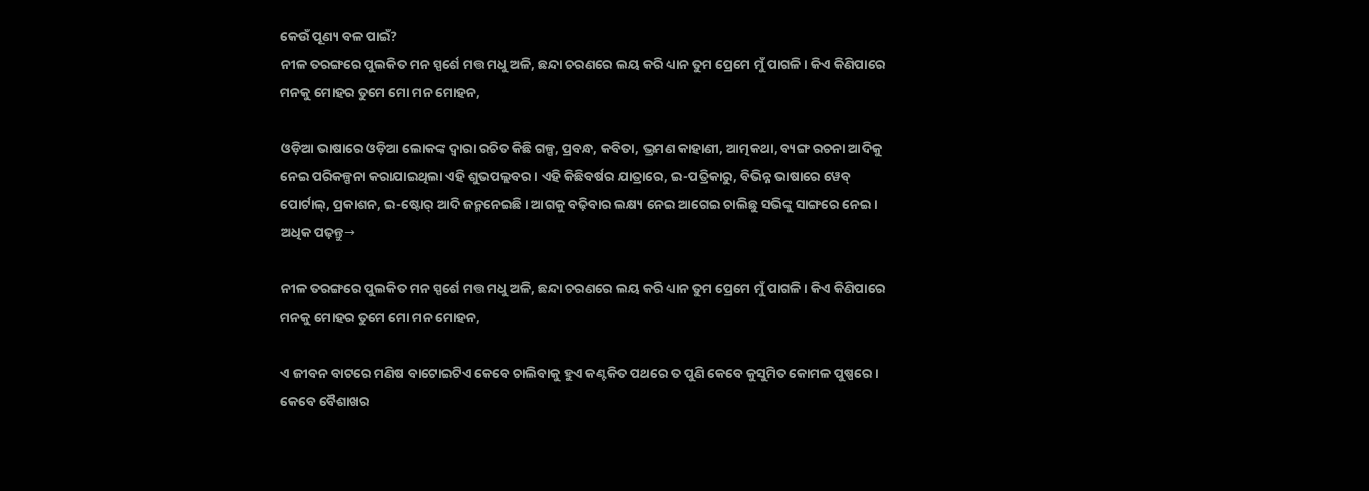କେଉଁ ପୂଣ୍ୟ ବଳ ପାଇଁ?
ନୀଳ ତରଙ୍ଗରେ ପୁଲକିତ ମନ ସ୍ପର୍ଶେ ମତ୍ତ ମଧୁ ଅଳି, ଛନ୍ଦା ଚରଣରେ ଲୟ କରି ଧ୍ୟାନ ତୁମ ପ୍ରେମେ ମୁଁ ପାଗଳି । କିଏ କିଣିପାରେ ମନକୁ ମୋହର ତୁମେ ମୋ ମନ ମୋହନ,

ଓଡ଼ିଆ ଭାଷାରେ ଓଡ଼ିଆ ଲୋକଙ୍କ ଦ୍ୱାରା ରଚିତ କିଛି ଗଳ୍ପ, ପ୍ରବନ୍ଧ, କବିତା, ଭ୍ରମଣ କାହାଣୀ, ଆତ୍ମକଥା, ବ୍ୟଙ୍ଗ ରଚନା ଆଦିକୁ ନେଇ ପରିକଳ୍ପନା କରାଯାଇଥିଲା ଏହି ଶୁଭପଲ୍ଲବର । ଏହି କିଛିବର୍ଷର ଯାତ୍ରାରେ, ଇ-ପତ୍ରିକାରୁ, ବିଭିନ୍ନ ଭାଷାରେ ୱେବ୍ ପୋର୍ଟାଲ୍, ପ୍ରକାଶନ, ଇ-ଷ୍ଟୋର୍ ଆଦି ଜନ୍ମନେଇଛି । ଆଗକୁ ବଢ଼ିବାର ଲକ୍ଷ୍ୟ ନେଇ ଆଗେଇ ଚାଲିଛୁ ସଭିଙ୍କୁ ସାଙ୍ଗରେ ନେଇ ।
ଅଧିକ ପଢ଼ନ୍ତୁ→

ନୀଳ ତରଙ୍ଗରେ ପୁଲକିତ ମନ ସ୍ପର୍ଶେ ମତ୍ତ ମଧୁ ଅଳି, ଛନ୍ଦା ଚରଣରେ ଲୟ କରି ଧ୍ୟାନ ତୁମ ପ୍ରେମେ ମୁଁ ପାଗଳି । କିଏ କିଣିପାରେ ମନକୁ ମୋହର ତୁମେ ମୋ ମନ ମୋହନ,

ଏ ଜୀବନ ବାଟରେ ମଣିଷ ବାଟୋଇଟିଏ କେବେ ଚାଲିବାକୁ ହୁଏ କଣ୍ଟକିତ ପଥରେ ତ ପୁଣି କେବେ କୁସୁମିତ କୋମଳ ପୁଷ୍ପରେ । କେବେ ବୈଶାଖର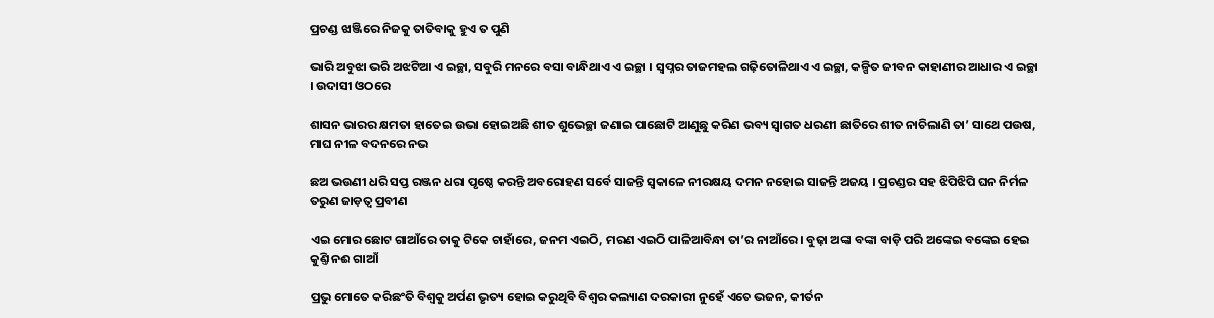ପ୍ରଚଣ୍ଡ ଝାଞ୍ଜିରେ ନିଜକୁ ତାତିବାକୁ ହୁଏ ତ ପୁଣି

ଭାରି ଅବୁଝା ଭରି ଅଝଟିଆ ଏ ଇଚ୍ଛା, ସବୁରି ମନରେ ବସା ବାନ୍ଧିଥାଏ ଏ ଇଚ୍ଛା । ସ୍ୱପ୍ନର ତାଜମହଲ ଗଢ଼ିତୋଳିଥାଏ ଏ ଇଚ୍ଛା, କଳ୍ପିତ ଜୀବନ କାହାଣୀର ଆଧାର ଏ ଇଚ୍ଛା । ଉଦାସୀ ଓଠରେ

ଶାସନ ଭାରର କ୍ଷମତା ହାତେଇ ଉଭା ହୋଇଅଛି ଶୀତ ଶୁଭେଚ୍ଛା ଜଣାଇ ପାଛୋଟି ଆଣୁଛୁ କରିଣ ଭବ୍ୟ ସ୍ୱାଗତ ଧରଣୀ ଛାତିରେ ଶୀତ ନାଚିଲାଣି ତା’ ସାଥେ ପଉଷ, ମାଘ ନୀଳ ବଦନରେ ନଭ

ଛଅ ଭଉଣୀ ଧରି ସପ୍ତ ରଞ୍ଜନ ଧରା ପୃଷ୍ଠେ କରନ୍ତି ଅବରୋହଣ ସର୍ବେ ସାଜନ୍ତି ସ୍ୱକାଳେ ନୀରକ୍ଷୟ ଦମନ ନହୋଇ ସାଜନ୍ତି ଅଜୟ । ପ୍ରଚଣ୍ଡର ସହ ଝିପିଝିପି ଘନ ନିର୍ମଳ ତରୁଣ ଜାଡ଼ତ୍ୱ ପ୍ରବୀଣ

ଏଇ ମୋର ଛୋଟ ଗାଆଁରେ ତାକୁ ଟିକେ ଚାହାଁରେ, ଜନମ ଏଇଠି, ମରଣ ଏଇଠି ପାଳିଆବିନ୍ଧା ତା’ର ନାଆଁରେ । ବୁଢ଼ା ଅଙ୍କା ବଙ୍କା ବାଡ଼ି ପରି ଅଙ୍କେଇ ବଙ୍କେଇ ହେଇ କୁଣ୍ତି ନଈ ଗାଆଁ

ପ୍ରଭୁ ମୋତେ କରିଛଂତି ବିଶ୍ୱକୁ ଅର୍ପଣ ଭୃତ୍ୟ ହୋଇ କରୁଥିବି ବିଶ୍ୱର କଲ୍ୟାଣ ଦରକାରୀ ନୁହେଁ ଏତେ ଭଜନ, କୀର୍ତନ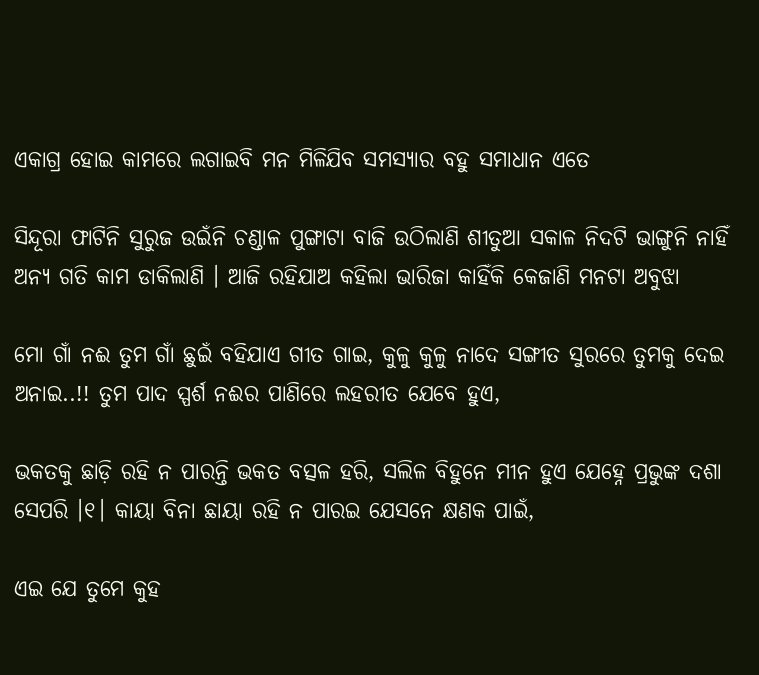ଏକାଗ୍ର ହୋଇ କାମରେ ଲଗାଇବି ମନ ମିଳିଯିବ ସମସ୍ୟାର ବହୁ ସମାଧାନ ଏତେ

ସିନ୍ଦୂରା ଫାଟିନି ସୁରୁଜ ଉଇଁନି ଚଣ୍ଡାଳ ପୁଙ୍ଗାଟା ବାଜି ଉଠିଲାଣି ଶୀତୁଆ ସକାଳ ନିଦଟି ଭାଙ୍ଗୁନି ନାହିଁ ଅନ୍ୟ ଗତି କାମ ଡାକିଲାଣି । ଆଜି ରହିଯାଅ କହିଲା ଭାରିଜା କାହିଁକି କେଜାଣି ମନଟା ଅବୁଝା

ମୋ ଗାଁ ନଈ ତୁମ ଗାଁ ଛୁଇଁ ବହିଯାଏ ଗୀତ ଗାଇ, କୁଳୁ କୁଳୁ ନାଦେ ସଙ୍ଗୀତ ସୁରରେ ତୁମକୁ ଦେଇ ଅନାଇ..!! ତୁମ ପାଦ ସ୍ପର୍ଶ ନଈର ପାଣିରେ ଲହରୀତ ଯେବେ ହୁଏ,

ଭକତକୁ ଛାଡ଼ି ରହି ନ ପାରନ୍ତି ଭକତ ବତ୍ସଳ ହରି, ସଲିଳ ବିହୁନେ ମୀନ ହୁଏ ଯେହ୍ନେ ପ୍ରଭୁଙ୍କ ଦଶା ସେପରି ।୧। କାୟା ବିନା ଛାୟା ରହି ନ ପାରଇ ଯେସନେ କ୍ଷଣକ ପାଇଁ,

ଏଇ ଯେ ତୁମେ କୁହ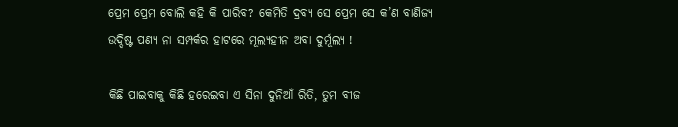ପ୍ରେମ ପ୍ରେମ ବୋଲି କହି କି ପାରିବ? କେମିତି ଦ୍ରବ୍ୟ ସେ ପ୍ରେମ ସେ କ’ଣ ବାଣିଜ୍ୟ ଉଦ୍ଦିଷ୍ଟ ପଣ୍ୟ ନା ସମ୍ପର୍କର ହାଟରେ ମୂଲ୍ୟହୀନ ଅବା ଦୁର୍ମୂଲ୍ୟ !

କିଛି ପାଇବାକୁ କିଛି ହରେଇବା ଏ ସିନା ଦୁନିଆଁ ରିତି, ତୁମ ବୀଜ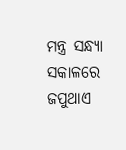ମନ୍ତ୍ର ସନ୍ଧ୍ୟା ସକାଳରେ ଜପୁଥାଏ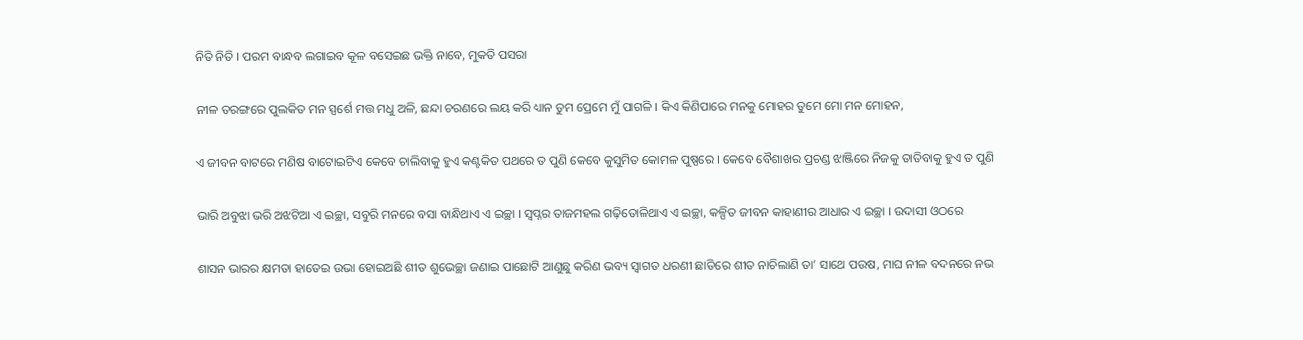ନିତି ନିତି । ପରମ ବାନ୍ଧବ ଲଗାଇବ କୂଳ ବସେଇଛ ଭକ୍ତି ନାବେ, ମୁକତି ପସରା

ନୀଳ ତରଙ୍ଗରେ ପୁଲକିତ ମନ ସ୍ପର୍ଶେ ମତ୍ତ ମଧୁ ଅଳି, ଛନ୍ଦା ଚରଣରେ ଲୟ କରି ଧ୍ୟାନ ତୁମ ପ୍ରେମେ ମୁଁ ପାଗଳି । କିଏ କିଣିପାରେ ମନକୁ ମୋହର ତୁମେ ମୋ ମନ ମୋହନ,

ଏ ଜୀବନ ବାଟରେ ମଣିଷ ବାଟୋଇଟିଏ କେବେ ଚାଲିବାକୁ ହୁଏ କଣ୍ଟକିତ ପଥରେ ତ ପୁଣି କେବେ କୁସୁମିତ କୋମଳ ପୁଷ୍ପରେ । କେବେ ବୈଶାଖର ପ୍ରଚଣ୍ଡ ଝାଞ୍ଜିରେ ନିଜକୁ ତାତିବାକୁ ହୁଏ ତ ପୁଣି

ଭାରି ଅବୁଝା ଭରି ଅଝଟିଆ ଏ ଇଚ୍ଛା, ସବୁରି ମନରେ ବସା ବାନ୍ଧିଥାଏ ଏ ଇଚ୍ଛା । ସ୍ୱପ୍ନର ତାଜମହଲ ଗଢ଼ିତୋଳିଥାଏ ଏ ଇଚ୍ଛା, କଳ୍ପିତ ଜୀବନ କାହାଣୀର ଆଧାର ଏ ଇଚ୍ଛା । ଉଦାସୀ ଓଠରେ

ଶାସନ ଭାରର କ୍ଷମତା ହାତେଇ ଉଭା ହୋଇଅଛି ଶୀତ ଶୁଭେଚ୍ଛା ଜଣାଇ ପାଛୋଟି ଆଣୁଛୁ କରିଣ ଭବ୍ୟ ସ୍ୱାଗତ ଧରଣୀ ଛାତିରେ ଶୀତ ନାଚିଲାଣି ତା’ ସାଥେ ପଉଷ, ମାଘ ନୀଳ ବଦନରେ ନଭ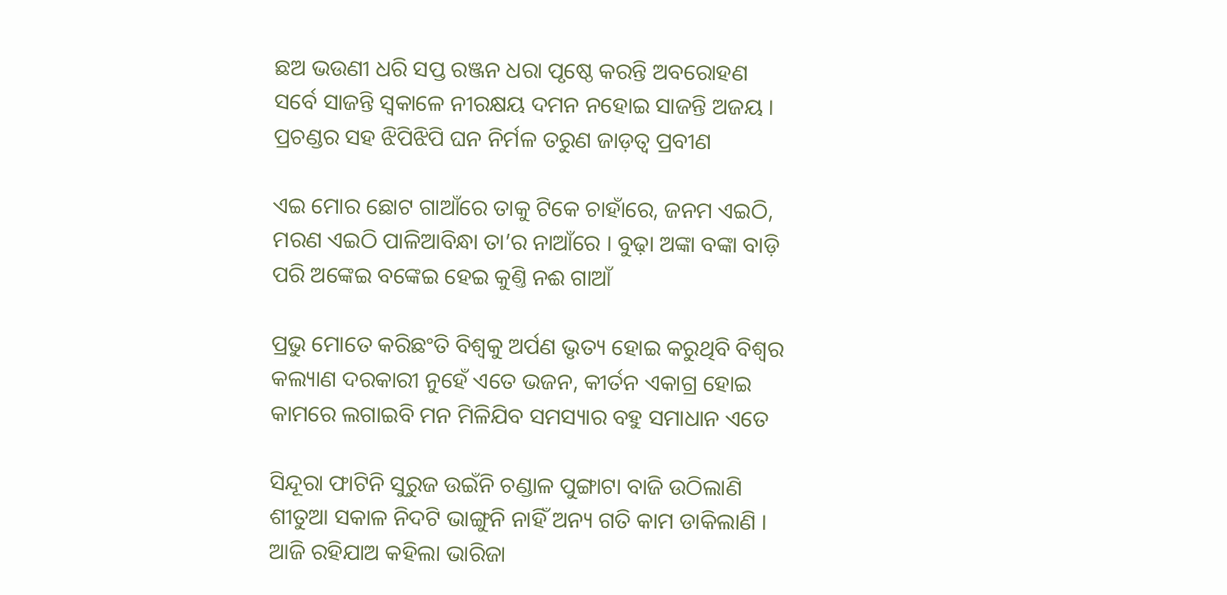ଛଅ ଭଉଣୀ ଧରି ସପ୍ତ ରଞ୍ଜନ ଧରା ପୃଷ୍ଠେ କରନ୍ତି ଅବରୋହଣ ସର୍ବେ ସାଜନ୍ତି ସ୍ୱକାଳେ ନୀରକ୍ଷୟ ଦମନ ନହୋଇ ସାଜନ୍ତି ଅଜୟ । ପ୍ରଚଣ୍ଡର ସହ ଝିପିଝିପି ଘନ ନିର୍ମଳ ତରୁଣ ଜାଡ଼ତ୍ୱ ପ୍ରବୀଣ

ଏଇ ମୋର ଛୋଟ ଗାଆଁରେ ତାକୁ ଟିକେ ଚାହାଁରେ, ଜନମ ଏଇଠି, ମରଣ ଏଇଠି ପାଳିଆବିନ୍ଧା ତା’ର ନାଆଁରେ । ବୁଢ଼ା ଅଙ୍କା ବଙ୍କା ବାଡ଼ି ପରି ଅଙ୍କେଇ ବଙ୍କେଇ ହେଇ କୁଣ୍ତି ନଈ ଗାଆଁ

ପ୍ରଭୁ ମୋତେ କରିଛଂତି ବିଶ୍ୱକୁ ଅର୍ପଣ ଭୃତ୍ୟ ହୋଇ କରୁଥିବି ବିଶ୍ୱର କଲ୍ୟାଣ ଦରକାରୀ ନୁହେଁ ଏତେ ଭଜନ, କୀର୍ତନ ଏକାଗ୍ର ହୋଇ କାମରେ ଲଗାଇବି ମନ ମିଳିଯିବ ସମସ୍ୟାର ବହୁ ସମାଧାନ ଏତେ

ସିନ୍ଦୂରା ଫାଟିନି ସୁରୁଜ ଉଇଁନି ଚଣ୍ଡାଳ ପୁଙ୍ଗାଟା ବାଜି ଉଠିଲାଣି ଶୀତୁଆ ସକାଳ ନିଦଟି ଭାଙ୍ଗୁନି ନାହିଁ ଅନ୍ୟ ଗତି କାମ ଡାକିଲାଣି । ଆଜି ରହିଯାଅ କହିଲା ଭାରିଜା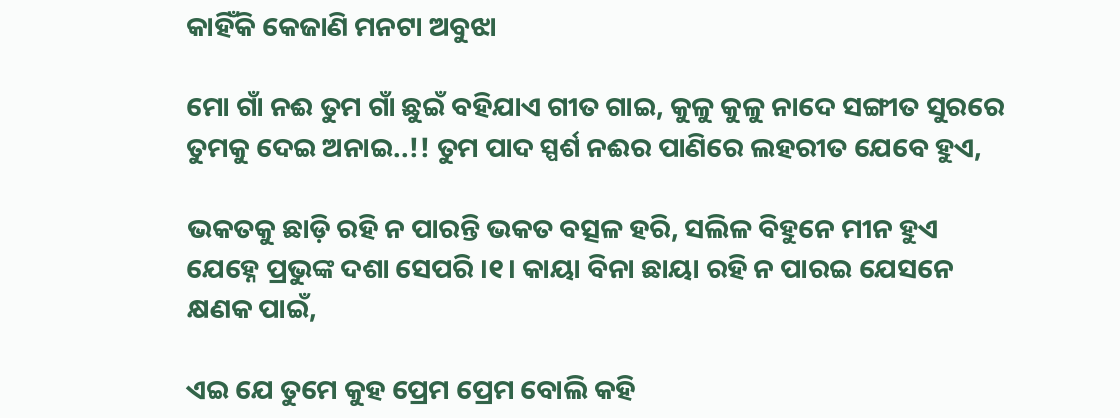କାହିଁକି କେଜାଣି ମନଟା ଅବୁଝା

ମୋ ଗାଁ ନଈ ତୁମ ଗାଁ ଛୁଇଁ ବହିଯାଏ ଗୀତ ଗାଇ, କୁଳୁ କୁଳୁ ନାଦେ ସଙ୍ଗୀତ ସୁରରେ ତୁମକୁ ଦେଇ ଅନାଇ..!! ତୁମ ପାଦ ସ୍ପର୍ଶ ନଈର ପାଣିରେ ଲହରୀତ ଯେବେ ହୁଏ,

ଭକତକୁ ଛାଡ଼ି ରହି ନ ପାରନ୍ତି ଭକତ ବତ୍ସଳ ହରି, ସଲିଳ ବିହୁନେ ମୀନ ହୁଏ ଯେହ୍ନେ ପ୍ରଭୁଙ୍କ ଦଶା ସେପରି ।୧। କାୟା ବିନା ଛାୟା ରହି ନ ପାରଇ ଯେସନେ କ୍ଷଣକ ପାଇଁ,

ଏଇ ଯେ ତୁମେ କୁହ ପ୍ରେମ ପ୍ରେମ ବୋଲି କହି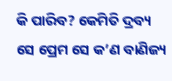କି ପାରିବ? କେମିତି ଦ୍ରବ୍ୟ ସେ ପ୍ରେମ ସେ କ’ଣ ବାଣିଜ୍ୟ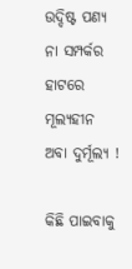ଉଦ୍ଦିଷ୍ଟ ପଣ୍ୟ ନା ସମ୍ପର୍କର ହାଟରେ ମୂଲ୍ୟହୀନ ଅବା ଦୁର୍ମୂଲ୍ୟ !

କିଛି ପାଇବାକୁ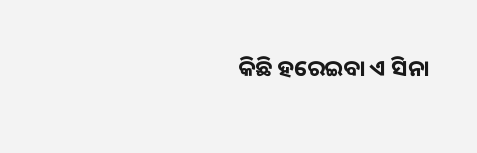କିଛି ହରେଇବା ଏ ସିନା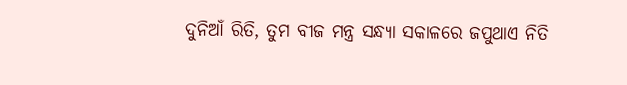ଦୁନିଆଁ ରିତି, ତୁମ ବୀଜ ମନ୍ତ୍ର ସନ୍ଧ୍ୟା ସକାଳରେ ଜପୁଥାଏ ନିତି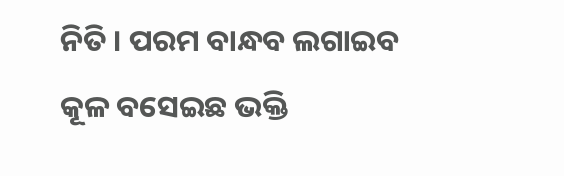ନିତି । ପରମ ବାନ୍ଧବ ଲଗାଇବ କୂଳ ବସେଇଛ ଭକ୍ତି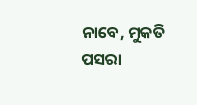ନାବେ, ମୁକତି ପସରା